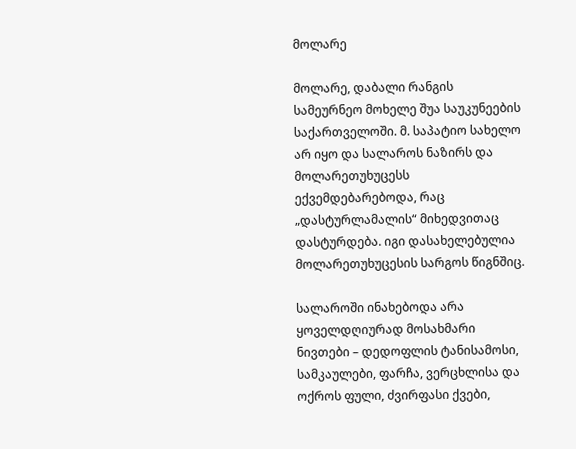მოლარე

მოლარე, დაბალი რანგის სამეურნეო მოხელე შუა საუკუნეების საქართველოში. მ. საპატიო სახელო არ იყო და სალაროს ნაზირს და მოლარეთუხუცესს ექვემდებარებოდა, რაც „დასტურლამალის“ მიხედვითაც დასტურდება. იგი დასახელებულია მოლარეთუხუცესის სარგოს წიგნშიც.

სალაროში ინახებოდა არა ყოველდღიურად მოსახმარი ნივთები – დედოფლის ტანისამოსი, სამკაულები, ფარჩა, ვერცხლისა და ოქროს ფული, ძვირფასი ქვები,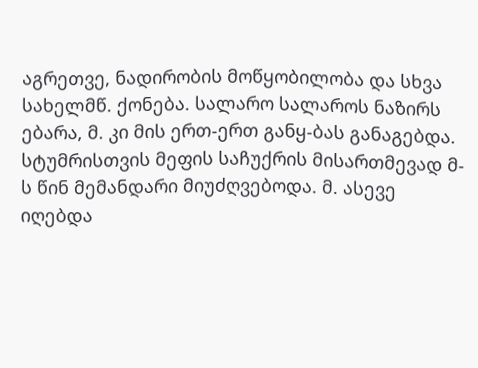აგრეთვე, ნადირობის მოწყობილობა და სხვა სახელმწ. ქონება. სალარო სალაროს ნაზირს ებარა, მ. კი მის ერთ-ერთ განყ-ბას განაგებდა. სტუმრისთვის მეფის საჩუქრის მისართმევად მ-ს წინ მემანდარი მიუძღვებოდა. მ. ასევე იღებდა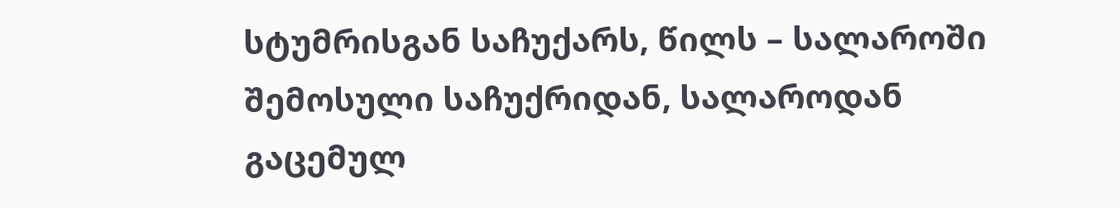სტუმრისგან საჩუქარს, წილს – სალაროში შემოსული საჩუქრიდან, სალაროდან გაცემულ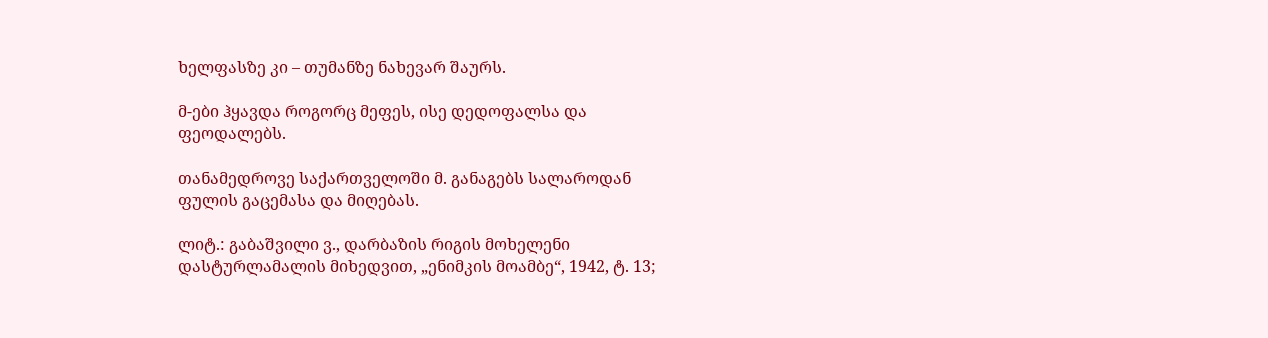ხელფასზე კი – თუმანზე ნახევარ შაურს.

მ-ები ჰყავდა როგორც მეფეს, ისე დედოფალსა და ფეოდალებს.

თანამედროვე საქართველოში მ. განაგებს სალაროდან ფულის გაცემასა და მიღებას.

ლიტ.: გაბაშვილი ვ., დარბაზის რიგის მოხელენი დასტურლამალის მიხედვით, „ენიმკის მოამბე“, 1942, ტ. 13;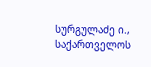სურგულაძე ი., საქართველოს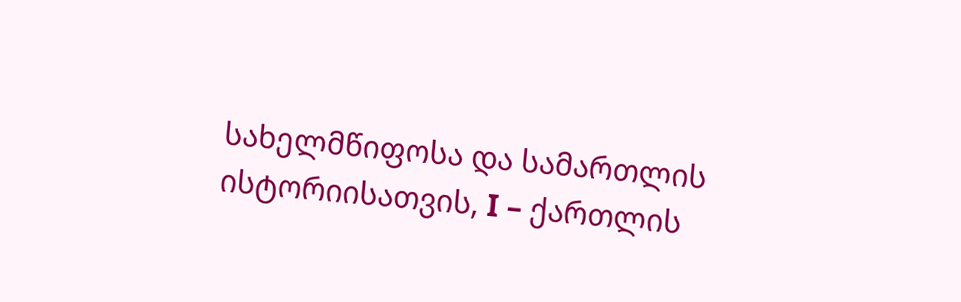სახელმწიფოსა და სამართლის ისტორიისათვის, I – ქართლის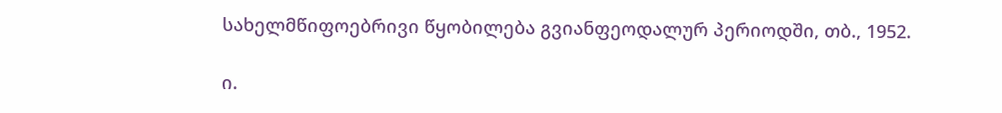სახელმწიფოებრივი წყობილება გვიანფეოდალურ პერიოდში, თბ., 1952.

ი.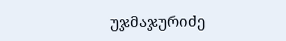უჯმაჯურიძე